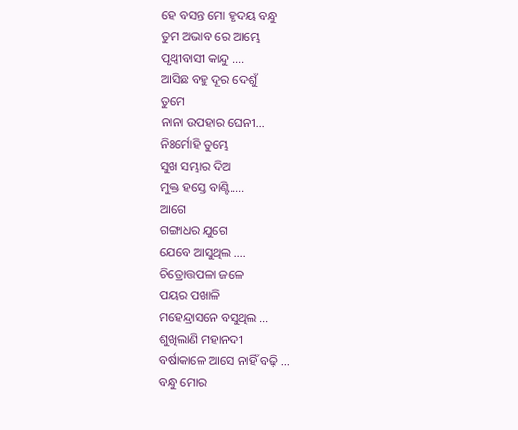ହେ ବସନ୍ତ ମୋ ହୃଦୟ ବନ୍ଧୁ
ତୁମ ଅଭାବ ରେ ଆମ୍ଭେ
ପୃଥ୍ବୀବାସୀ କାନ୍ଦୁ ....
ଆସିଛ ବହୁ ଦୂର ଦେଶୁଁ
ତୁମେ
ନାନା ଉପହାର ଘେନୀ...
ନିଃର୍ମୋହି ତୁମ୍ଭେ
ସୁଖ ସମ୍ଭାର ଦିଅ
ମୁକ୍ତ ହସ୍ତେ ବାଣ୍ଟି.....
ଆଗେ
ଗଙ୍ଗାଧର ଯୁଗେ
ଯେବେ ଆସୁଥିଲ ....
ଚିତ୍ରୋତ୍ତପଳା ଜଳେ
ପୟର ପଖାଳି
ମହେନ୍ଦ୍ରାସନେ ବସୁଥିଲ ...
ଶୁଖିଲାଣି ମହାନଦୀ
ବର୍ଷାକାଳେ ଆସେ ନାହିଁ ବଢ଼ି ...
ବନ୍ଧୁ ମୋର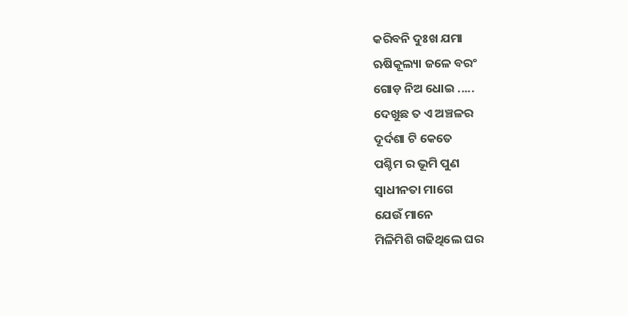କରିବନି ଦୁଃଖ ଯମା
ଋଷିକୂଲ୍ୟା ଜଳେ ବରଂ
ଗୋଡ଼ ନିଅ ଧୋଇ .....
ଦେଖୁଛ ତ ଏ ଅଞ୍ଚଳର
ଦୂର୍ଦଶା ଟି କେତେ
ପଶ୍ଚିମ ର ଭୂମି ପୁଣ
ସ୍ବାଧୀନତା ମାଗେ
ଯେଉଁ ମାନେ
ମିଳିମିଶି ଗଢିଥିଲେ ଘର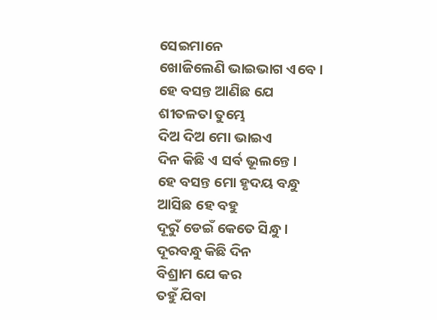ସେଇମାନେ
ଖୋଜିଲେଣି ଭାଇଭାଗ ଏବେ ।
ହେ ବସନ୍ତ ଆଣିଛ ଯେ
ଶୀତଳତା ତୁମ୍ଭେ
ଦିଅ ଦିଅ ମୋ ଭାଇଏ
ଦିନ କିଛି ଏ ସର୍ବ ଭୂଲନ୍ତେ ।
ହେ ବସନ୍ତ ମୋ ହୃଦୟ ବନ୍ଧୁ
ଆସିଛ ହେ ବହୁ
ଦୂରୁଁ ଡେଇଁ କେତେ ସିନ୍ଧୁ ।
ଦୂରବନ୍ଧୁ କିଛି ଦିନ
ବିଶ୍ରାମ ଯେ କର
ତହୁଁ ଯିବା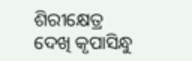ଶିରୀକ୍ଷେତ୍ର
ଦେଖି କୃପାସିନ୍ଧୁ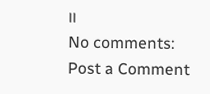।।
No comments:
Post a Comment